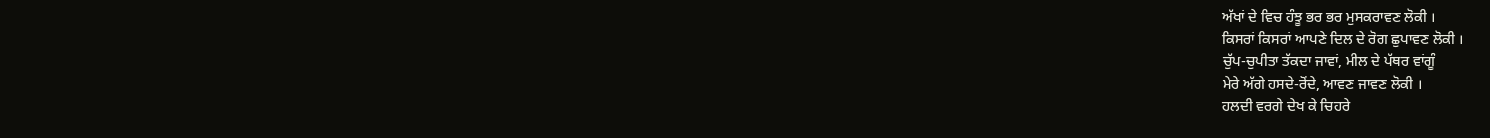ਅੱਖਾਂ ਦੇ ਵਿਚ ਹੰਝੂ ਭਰ ਭਰ ਮੁਸਕਰਾਵਣ ਲੋਕੀ ।
ਕਿਸਰਾਂ ਕਿਸਰਾਂ ਆਪਣੇ ਦਿਲ ਦੇ ਰੋਗ ਛੁਪਾਵਣ ਲੋਕੀ ।
ਚੁੱਪ-ਚੁਪੀਤਾ ਤੱਕਦਾ ਜਾਵਾਂ, ਮੀਲ ਦੇ ਪੱਥਰ ਵਾਂਗੂੰ
ਮੇਰੇ ਅੱਗੇ ਹਸਦੇ-ਰੋਂਦੇ, ਆਵਣ ਜਾਵਣ ਲੋਕੀ ।
ਹਲਦੀ ਵਰਗੇ ਦੇਖ ਕੇ ਚਿਹਰੇ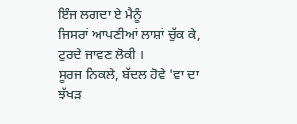ਇੰਜ ਲਗਦਾ ਏ ਮੈਨੂੰ
ਜਿਸਰਾਂ ਆਪਣੀਆਂ ਲਾਸ਼ਾਂ ਚੁੱਕ ਕੇ, ਟੁਰਦੇ ਜਾਵਣ ਲੋਕੀ ।
ਸੂਰਜ ਨਿਕਲੇ, ਬੱਦਲ ਹੋਵੇ 'ਵਾ ਦਾ ਝੱਖੜ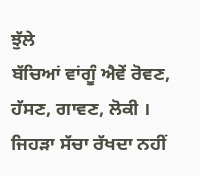ਝੁੱਲੇ
ਬੱਚਿਆਂ ਵਾਂਗੂੰ ਐਵੇਂ ਰੋਵਣ, ਹੱਸਣ, ਗਾਵਣ, ਲੋਕੀ ।
ਜਿਹੜਾ ਸੱਚਾ ਰੱਖਦਾ ਨਹੀਂ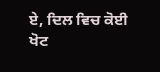ਏ, ਦਿਲ ਵਿਚ ਕੋਈ ਖੋਟ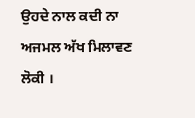ਉਹਦੇ ਨਾਲ ਕਦੀ ਨਾ ਅਜਮਲ ਅੱਖ ਮਿਲਾਵਣ ਲੋਕੀ ।